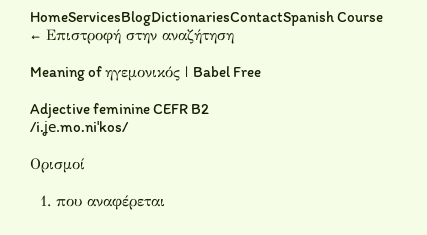HomeServicesBlogDictionariesContactSpanish Course
← Επιστροφή στην αναζήτηση

Meaning of ηγεμονικός | Babel Free

Adjective feminine CEFR B2
/i.ʝe.mo.niˈkos/

Ορισμοί

  1. που αναφέρεται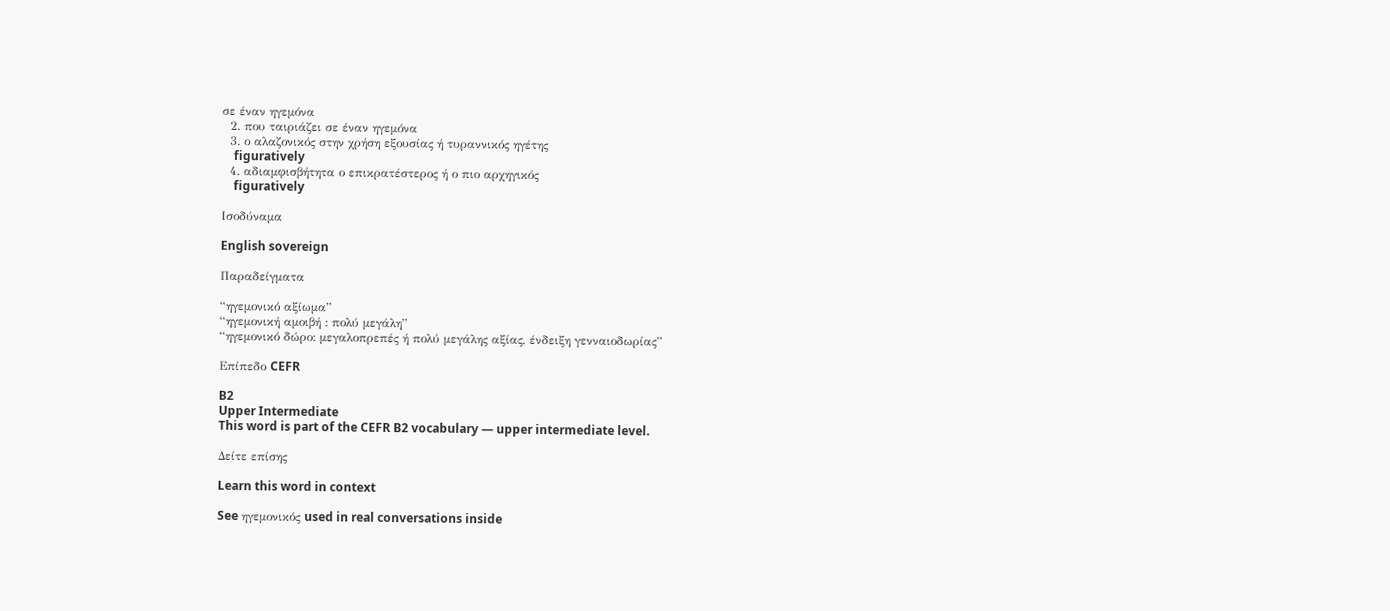σε έναν ηγεμόνα
  2. που ταιριάζει σε έναν ηγεμόνα
  3. ο αλαζονικός στην χρήση εξουσίας ή τυραννικός ηγέτης
    figuratively
  4. αδιαμφισβήτητα ο επικρατέστερος ή ο πιο αρχηγικός
    figuratively

Ισοδύναμα

English sovereign

Παραδείγματα

“ηγεμονικό αξίωμα”
“ηγεμονική αμοιβή : πολύ μεγάλη”
“ηγεμονικό δώρο: μεγαλοπρεπές ή πολύ μεγάλης αξίας, ένδειξη γενναιοδωρίας”

Επίπεδο CEFR

B2
Upper Intermediate
This word is part of the CEFR B2 vocabulary — upper intermediate level.

Δείτε επίσης

Learn this word in context

See ηγεμονικός used in real conversations inside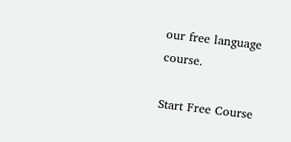our free language course.

Start Free Course